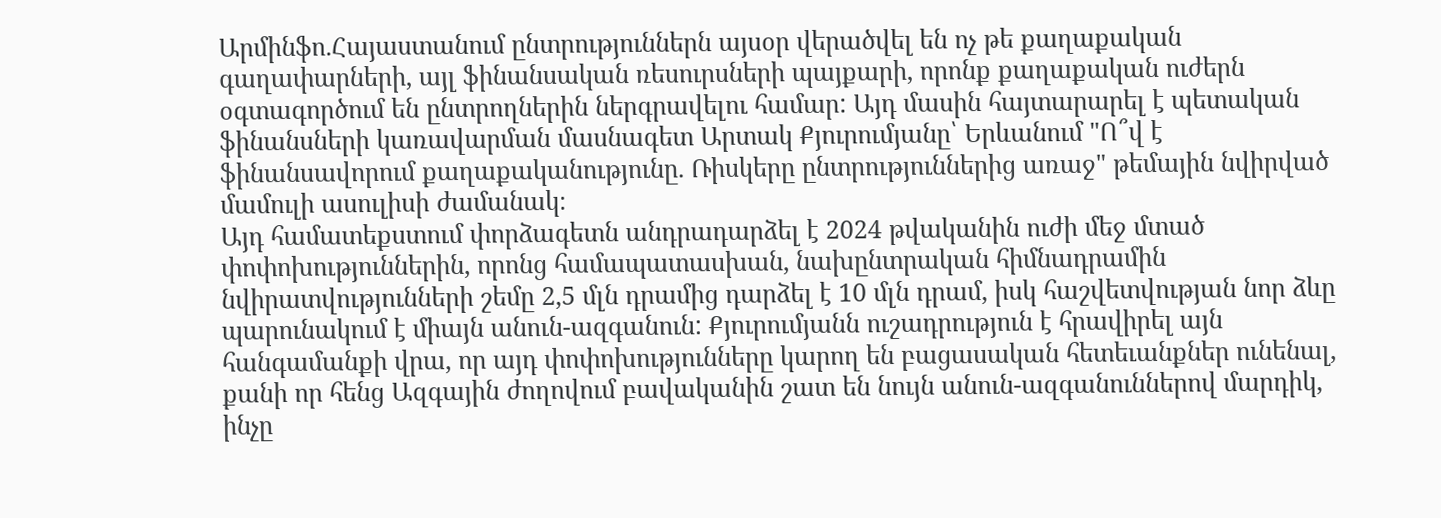Արմինֆո.Հայաստանում ընտրություններն այսօր վերածվել են ոչ թե քաղաքական գաղափարների, այլ ֆինանսական ռեսուրսների պայքարի, որոնք քաղաքական ուժերն օգտագործում են ընտրողներին ներգրավելու համար: Այդ մասին հայտարարել է պետական ֆինանսների կառավարման մասնագետ Արտակ Քյուրումյանը՝ Երևանում "Ո՞վ է ֆինանսավորում քաղաքականությունը. Ռիսկերը ընտրություններից առաջ" թեմային նվիրված մամուլի ասուլիսի ժամանակ։
Այդ համատեքստում փորձագետն անդրադարձել է 2024 թվականին ուժի մեջ մտած փոփոխություններին, որոնց համապատասխան, նախընտրական հիմնադրամին նվիրատվությունների շեմը 2,5 մլն դրամից դարձել է 10 մլն դրամ, իսկ հաշվետվության նոր ձևը պարունակում է միայն անուն-ազգանուն: Քյուրումյանն ուշադրություն է հրավիրել այն հանգամանքի վրա, որ այդ փոփոխությունները կարող են բացասական հետեւանքներ ունենալ, քանի որ հենց Ազգային ժողովում բավականին շատ են նույն անուն-ազգանուններով մարդիկ, ինչը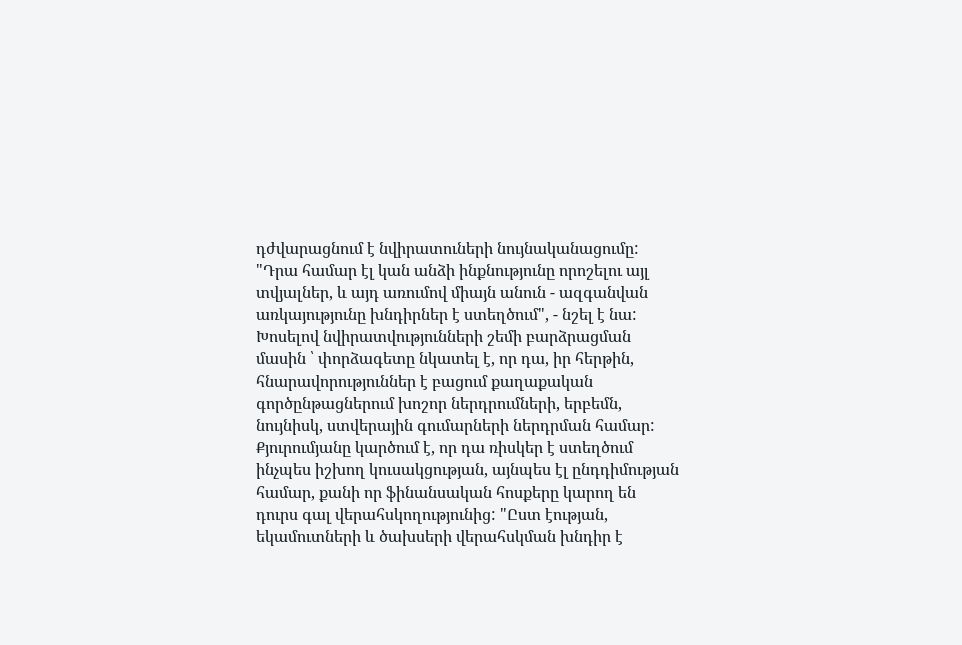դժվարացնում է նվիրատուների նույնականացումը: "Դրա համար էլ կան անձի ինքնությունը որոշելու այլ տվյալներ, և այդ առումով միայն անուն - ազգանվան առկայությունը խնդիրներ է ստեղծում", - նշել է նա:
Խոսելով նվիրատվությունների շեմի բարձրացման մասին ՝ փորձագետը նկատել է, որ դա, իր հերթին, հնարավորություններ է բացում քաղաքական գործընթացներում խոշոր ներդրումների, երբեմն, նույնիսկ, ստվերային գումարների ներդրման համար: Քյուրումյանը կարծում է, որ դա ռիսկեր է ստեղծում ինչպես իշխող կուսակցության, այնպես էլ ընդդիմության համար, քանի որ ֆինանսական հոսքերը կարող են դուրս գալ վերահսկողությունից: "Ըստ էության, եկամուտների և ծախսերի վերահսկման խնդիր է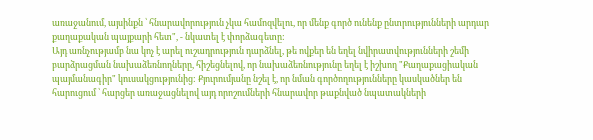առաջանում, այսինքն ՝ հնարավորություն չկա համոզվելու, որ մենք գործ ունենք ընտրությունների արդար քաղաքական պայքարի հետ", - նկատել է փորձագետը:
Այդ առնչությամբ նա կոչ է արել ուշադրություն դարձնել, թե ովքեր են եղել նվիրատվությունների շեմի բարձրացման նախաձեռնողները, հիշեցնելով, որ նախաձեռնությունը եղել է իշխող "Քաղաքացիական պայմանագիր" կուսակցությունից: Քյուրումյանը նշել է, որ նման գործողությունները կասկածներ են հարուցում ՝ հարցեր առաջացնելով այդ որոշումների հնարավոր թաքնված նպատակների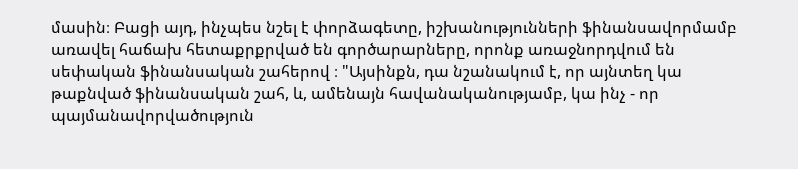մասին։ Բացի այդ, ինչպես նշել է փորձագետը, իշխանությունների ֆինանսավորմամբ առավել հաճախ հետաքրքրված են գործարարները, որոնք առաջնորդվում են սեփական ֆինանսական շահերով ։ "Այսինքն, դա նշանակում է, որ այնտեղ կա թաքնված ֆինանսական շահ, և, ամենայն հավանականությամբ, կա ինչ - որ պայմանավորվածություն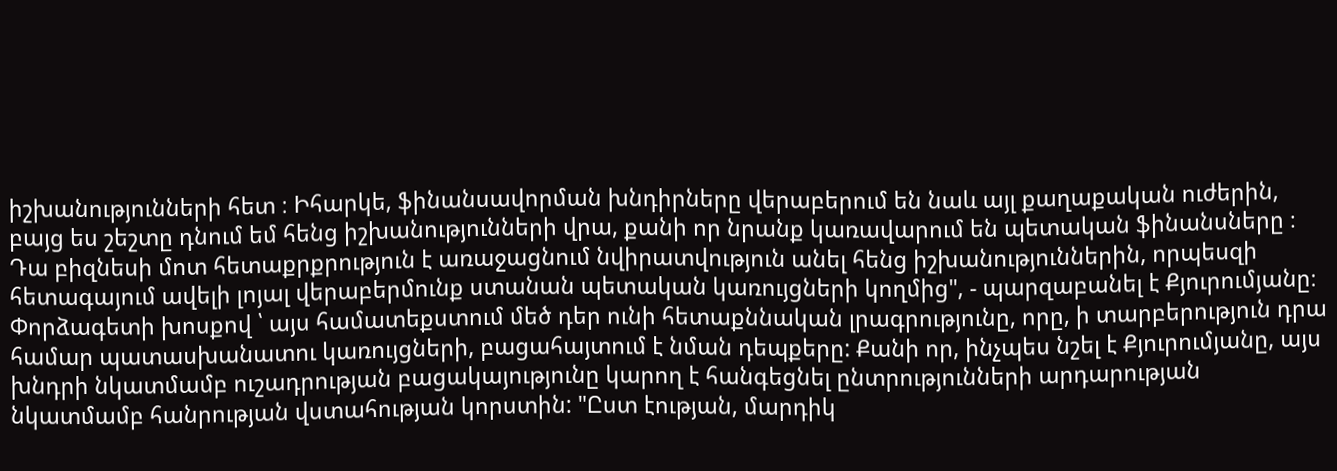իշխանությունների հետ ։ Իհարկե, ֆինանսավորման խնդիրները վերաբերում են նաև այլ քաղաքական ուժերին, բայց ես շեշտը դնում եմ հենց իշխանությունների վրա, քանի որ նրանք կառավարում են պետական ֆինանսները ։ Դա բիզնեսի մոտ հետաքրքրություն է առաջացնում նվիրատվություն անել հենց իշխանություններին, որպեսզի հետագայում ավելի լոյալ վերաբերմունք ստանան պետական կառույցների կողմից", - պարզաբանել է Քյուրումյանը։
Փորձագետի խոսքով ՝ այս համատեքստում մեծ դեր ունի հետաքննական լրագրությունը, որը, ի տարբերություն դրա համար պատասխանատու կառույցների, բացահայտում է նման դեպքերը: Քանի որ, ինչպես նշել է Քյուրումյանը, այս խնդրի նկատմամբ ուշադրության բացակայությունը կարող է հանգեցնել ընտրությունների արդարության նկատմամբ հանրության վստահության կորստին: "Ըստ էության, մարդիկ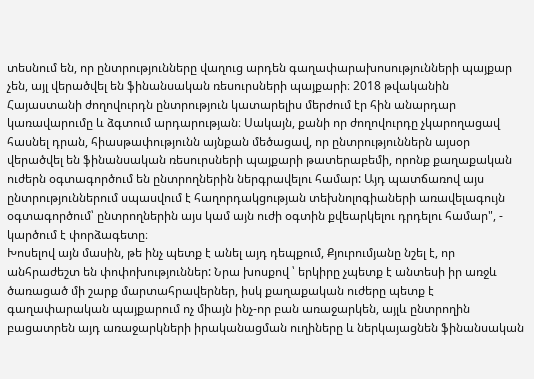տեսնում են, որ ընտրությունները վաղուց արդեն գաղափարախոսությունների պայքար չեն, այլ վերածվել են ֆինանսական ռեսուրսների պայքարի։ 2018 թվականին Հայաստանի ժողովուրդն ընտրություն կատարելիս մերժում էր հին անարդար կառավարումը և ձգտում արդարության։ Սակայն, քանի որ ժողովուրդը չկարողացավ հասնել դրան, հիասթափությունն այնքան մեծացավ, որ ընտրություններն այսօր վերածվել են ֆինանսական ռեսուրսների պայքարի թատերաբեմի, որոնք քաղաքական ուժերն օգտագործում են ընտրողներին ներգրավելու համար: Այդ պատճառով այս ընտրություններում սպասվում է հաղորդակցության տեխնոլոգիաների առավելագույն օգտագործում՝ ընտրողներին այս կամ այն ուժի օգտին քվեարկելու դրդելու համար", - կարծում է փորձագետը։
Խոսելով այն մասին, թե ինչ պետք է անել այդ դեպքում, Քյուրումյանը նշել է, որ անհրաժեշտ են փոփոխություններ: Նրա խոսքով ՝ երկիրը չպետք է անտեսի իր առջև ծառացած մի շարք մարտահրավերներ, իսկ քաղաքական ուժերը պետք է գաղափարական պայքարում ոչ միայն ինչ-որ բան առաջարկեն, այլև ընտրողին բացատրեն այդ առաջարկների իրականացման ուղիները և ներկայացնեն ֆինանսական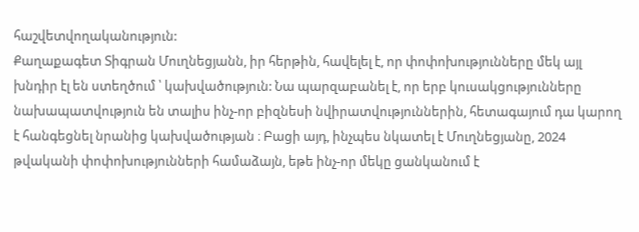հաշվետվողականություն:
Քաղաքագետ Տիգրան Մուղնեցյանն, իր հերթին, հավելել է, որ փոփոխությունները մեկ այլ խնդիր էլ են ստեղծում ՝ կախվածություն: Նա պարզաբանել է, որ երբ կուսակցությունները նախապատվություն են տալիս ինչ-որ բիզնեսի նվիրատվություններին, հետագայում դա կարող է հանգեցնել նրանից կախվածության ։ Բացի այդ, ինչպես նկատել է Մուղնեցյանը, 2024 թվականի փոփոխությունների համաձայն, եթե ինչ-որ մեկը ցանկանում է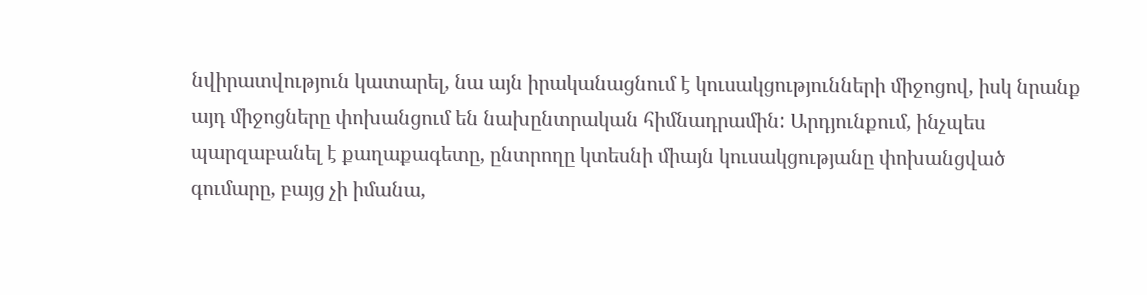նվիրատվություն կատարել, նա այն իրականացնում է կուսակցությունների միջոցով, իսկ նրանք այդ միջոցները փոխանցում են նախընտրական հիմնադրամին: Արդյունքում, ինչպես պարզաբանել է քաղաքագետը, ընտրողը կտեսնի միայն կուսակցությանը փոխանցված գումարը, բայց չի իմանա,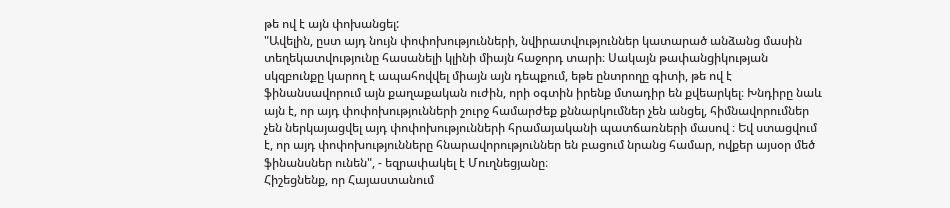թե ով է այն փոխանցել:
"Ավելին, ըստ այդ նույն փոփոխությունների, նվիրատվություններ կատարած անձանց մասին տեղեկատվությունը հասանելի կլինի միայն հաջորդ տարի։ Սակայն թափանցիկության սկզբունքը կարող է ապահովվել միայն այն դեպքում, եթե ընտրողը գիտի, թե ով է ֆինանսավորում այն քաղաքական ուժին, որի օգտին իրենք մտադիր են քվեարկել։ Խնդիրը նաև այն է, որ այդ փոփոխությունների շուրջ համարժեք քննարկումներ չեն անցել, հիմնավորումներ չեն ներկայացվել այդ փոփոխությունների հրամայականի պատճառների մասով ։ Եվ ստացվում է, որ այդ փոփոխությունները հնարավորություններ են բացում նրանց համար, ովքեր այսօր մեծ ֆինանսներ ունեն", - եզրափակել է Մուղնեցյանը։
Հիշեցնենք, որ Հայաստանում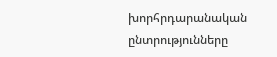խորհրդարանական ընտրությունները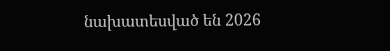նախատեսված են 2026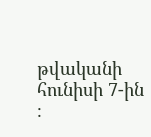թվականի հունիսի 7-ին ։